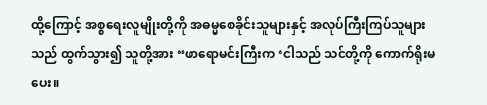ထို့ကြောင့် အစ္စရေးလူမျိုးတို့ကို အဓမ္မစေခိုင်းသူများနှင့် အလုပ်ကြီးကြပ်သူများသည် ထွက်သွား၍ သူတို့အား “ဖာရောမင်းကြီးက ‘ငါသည် သင်တို့ကို ကောက်ရိုးမပေး။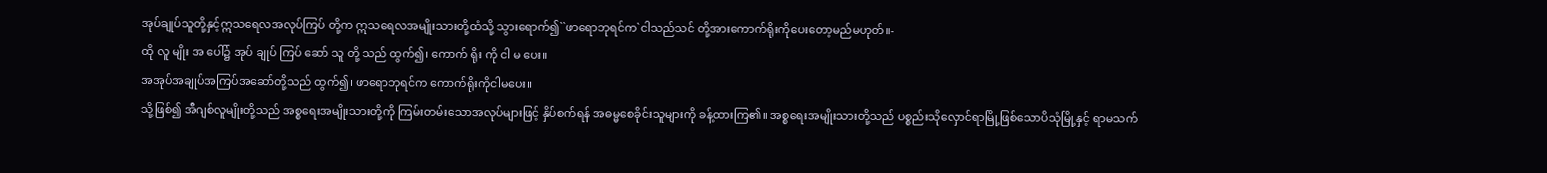အုပ်ချုပ်သူတို့နှင့်ဣသရေလအလုပ်ကြပ် တို့က ဣသရေလအမျိုးသားတို့ထံသို့ သွားရောက်၍``ဖာရောဘုရင်က`ငါသည်သင် တို့အားကောက်ရိုးကိုပေးတော့မည်မဟုတ်။-
ထို လူ မျိုး အ ပေါ်၌ အုပ် ချုပ် ကြပ် ဆော် သူ တို့ သည် ထွက်၍၊ ကောက် ရိုး ကို ငါ မ ပေး။
အအုပ်အချုပ်အကြပ်အဆော်တို့သည် ထွက်၍၊ ဖာရောဘုရင်က ကောက်ရိုးကိုငါမပေး။
သို့ဖြစ်၍ အီဂျစ်လူမျိုးတို့သည် အစ္စရေးအမျိုးသားတို့ကို ကြမ်းတမ်းသောအလုပ်များဖြင့် နှိပ်စက်ရန် အဓမ္မစေခိုင်းသူများကို ခန့်ထားကြ၏။ အစ္စရေးအမျိုးသားတို့သည် ပစ္စည်းသိုလှောင်ရာမြို့ဖြစ်သောပိသုံမြို့နှင့် ရာမသက်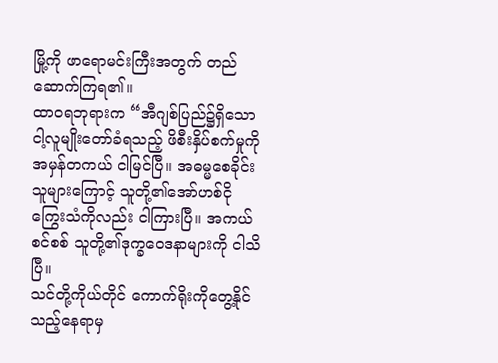မြို့ကို ဖာရောမင်းကြီးအတွက် တည်ဆောက်ကြရ၏။
ထာဝရဘုရားက “အီဂျစ်ပြည်၌ရှိသောငါ့လူမျိုးတော်ခံရသည့် ဖိစီးနှိပ်စက်မှုကို အမှန်တကယ် ငါမြင်ပြီ။ အဓမ္မစေခိုင်းသူများကြောင့် သူတို့၏အော်ဟစ်ငိုကြွေးသံကိုလည်း ငါကြားပြီ။ အကယ်စင်စစ် သူတို့၏ဒုက္ခဝေဒနာများကို ငါသိပြီ။
သင်တို့ကိုယ်တိုင် ကောက်ရိုးကိုတွေ့နိုင်သည့်နေရာမှ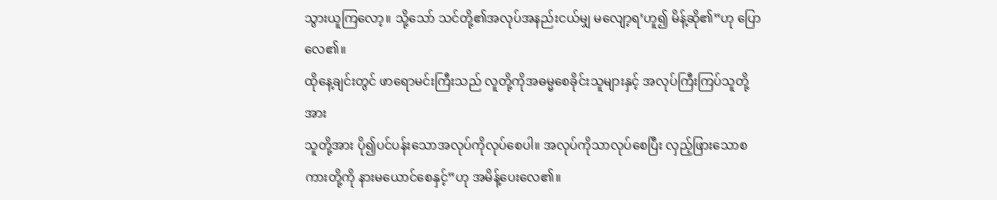သွားယူကြလော့။ သို့သော် သင်တို့၏အလုပ်အနည်းငယ်မျှ မလျော့ရ’ဟူ၍ မိန့်ဆို၏”ဟု ပြောလေ၏။
ထိုနေ့ချင်းတွင် ဖာရောမင်းကြီးသည် လူတို့ကိုအဓမ္မစေခိုင်းသူများနှင့် အလုပ်ကြီးကြပ်သူတို့အား
သူတို့အား ပို၍ပင်ပန်းသောအလုပ်ကိုလုပ်စေပါ။ အလုပ်ကိုသာလုပ်စေပြီး လှည့်ဖြားသောစကားတို့ကို နားမယောင်စေနှင့်”ဟု အမိန့်ပေးလေ၏။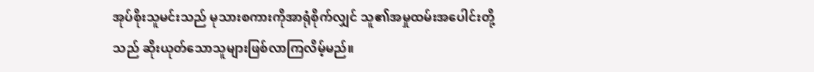အုပ်စိုးသူမင်းသည် မုသားစကားကိုအာရုံစိုက်လျှင် သူ၏အမှုထမ်းအပေါင်းတို့သည် ဆိုးယုတ်သောသူများဖြစ်လာကြလိမ့်မည်။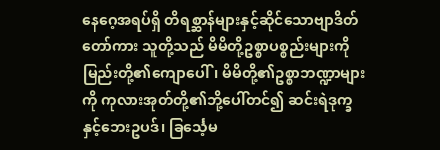နေဂေ့အရပ်ရှိ တိရစ္ဆာန်များနှင့်ဆိုင်သောဗျာဒိတ်တော်ကား သူတို့သည် မိမိတို့ဥစ္စာပစ္စည်းများကို မြည်းတို့၏ကျောပေါ်၊ မိမိတို့၏ဥစ္စာဘဏ္ဍာများကို ကုလားအုတ်တို့၏ဘို့ပေါ်တင်၍ ဆင်းရဲဒုက္ခနှင့်ဘေးဥပဒ်၊ ခြင်္သေ့မ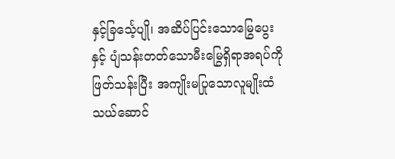နှင့်ခြင်္သေ့ပျို၊ အဆိပ်ပြင်းသောမြွေပွေးနှင့် ပျံသန်းတတ်သောမီးမြွေရှိရာအရပ်ကို ဖြတ်သန်းပြီး အကျိုးမပြုသောလူမျိုးထံ သယ်ဆောင်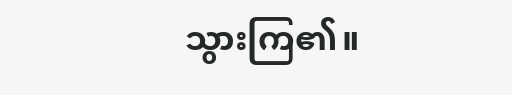သွားကြ၏။